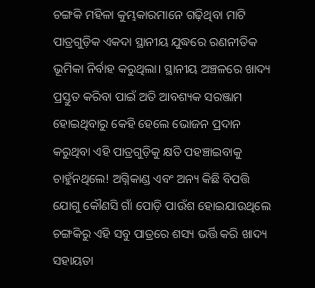ଚଙ୍ଗକି ମହିଳା କୁମ୍ଭକାରମାନେ ଗଢ଼ିଥିବା ମାଟି ପାତ୍ରଗୁଡ଼ିକ ଏକଦା ସ୍ଥାନୀୟ ଯୁଦ୍ଧରେ ରଣନୀତିକ ଭୂମିକା ନିର୍ବାହ କରୁଥିଲା। ସ୍ଥାନୀୟ ଅଞ୍ଚଳରେ ଖାଦ୍ୟ ପ୍ରସ୍ତୁତ କରିବା ପାଇଁ ଅତି ଆବଶ୍ୟକ ସରଞ୍ଜାମ ହୋଇଥିବାରୁ କେହି ହେଲେ ଭୋଜନ ପ୍ରଦାନ କରୁଥିବା ଏହି ପାତ୍ରଗୁଡ଼ିକୁ କ୍ଷତି ପହଞ୍ଚାଇବାକୁ ଚାହୁଁନଥିଲେ! ଅଗ୍ନିକାଣ୍ଡ ଏବଂ ଅନ୍ୟ କିଛି ବିପତ୍ତି ଯୋଗୁ କୌଣସି ଗାଁ ପୋଡ଼ି ପାଉଁଶ ହୋଇଯାଉଥିଲେ ଚଙ୍ଗକିରୁ ଏହି ସବୁ ପାତ୍ରରେ ଶସ୍ୟ ଭର୍ତ୍ତି କରି ଖାଦ୍ୟ ସହାୟତା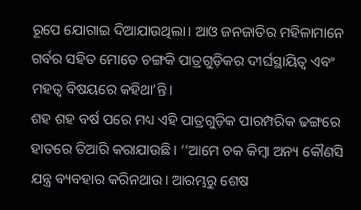ରୂପେ ଯୋଗାଇ ଦିଆଯାଉଥିଲା। ଆଓ ଜନଜାତିର ମହିଳାମାନେ ଗର୍ବର ସହିତ ମୋତେ ଚଙ୍ଗକି ପାତ୍ରଗୁଡ଼ିକର ଦୀର୍ଘସ୍ଥାୟିତ୍ୱ ଏବଂ ମହତ୍ୱ ବିଷୟରେ କହିଥା’ନ୍ତି।
ଶହ ଶହ ବର୍ଷ ପରେ ମଧ୍ୟ ଏହି ପାତ୍ରଗୁଡ଼ିକ ପାରମ୍ପରିକ ଢଙ୍ଗରେ ହାତରେ ତିଆରି କରାଯାଉଛି। ‘‘ଆମେ ଚକ କିମ୍ବା ଅନ୍ୟ କୌଣସି ଯନ୍ତ୍ର ବ୍ୟବହାର କରିନଥାଉ। ଆରମ୍ଭରୁ ଶେଷ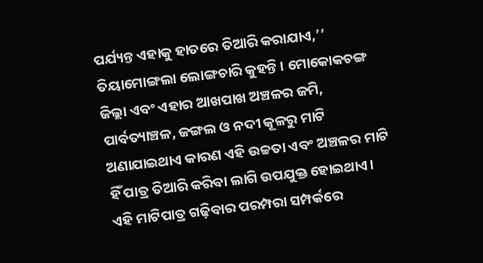ପର୍ଯ୍ୟନ୍ତ ଏହାକୁ ହାତରେ ତିଆରି କରାଯାଏ,’’ ତିୟାମୋଙ୍ଗଲା ଲୋଙ୍ଗଚାରି କୁହନ୍ତି। ମୋକୋକଚଙ୍ଗ ଜିଲ୍ଲା ଏବଂ ଏହାର ଆଖପାଖ ଅଞ୍ଚଳର ଜମି, ପାର୍ବତ୍ୟାଞ୍ଚଳ, ଜଙ୍ଗଲ ଓ ନଦୀ କୂଳରୁ ମାଟି ଅଣାଯାଇଥାଏ କାରଣ ଏହି ଉଚ୍ଚତା ଏବଂ ଅଞ୍ଚଳର ମାଟି ହିଁ ପାତ୍ର ତିଆରି କରିବା ଲାଗି ଉପଯୁକ୍ତ ହୋଇଥାଏ।
ଏହି ମାଟିପାତ୍ର ଗଢ଼ିବାର ପରମ୍ପରା ସମ୍ପର୍କରେ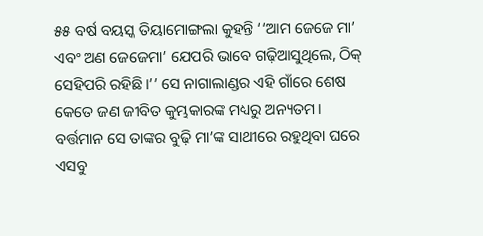୫୫ ବର୍ଷ ବୟସ୍କ ତିୟାମୋଙ୍ଗଲା କୁହନ୍ତି ‘‘ଆମ ଜେଜେ ମା’ ଏବଂ ଅଣ ଜେଜେମା’ ଯେପରି ଭାବେ ଗଢ଼ିଆସୁଥିଲେ, ଠିକ୍ ସେହିପରି ରହିଛି।’’ ସେ ନାଗାଲାଣ୍ଡର ଏହି ଗାଁରେ ଶେଷ କେତେ ଜଣ ଜୀବିତ କୁମ୍ଭକାରଙ୍କ ମଧ୍ୟରୁ ଅନ୍ୟତମ। ବର୍ତ୍ତମାନ ସେ ତାଙ୍କର ବୁଢ଼ି ମା’ଙ୍କ ସାଥୀରେ ରହୁଥିବା ଘରେ ଏସବୁ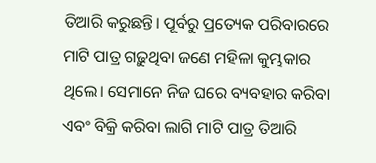ତିଆରି କରୁଛନ୍ତି। ପୂର୍ବରୁ ପ୍ରତ୍ୟେକ ପରିବାରରେ ମାଟି ପାତ୍ର ଗଢ଼ୁଥିବା ଜଣେ ମହିଳା କୁମ୍ଭକାର ଥିଲେ। ସେମାନେ ନିଜ ଘରେ ବ୍ୟବହାର କରିବା ଏବଂ ବିକ୍ରି କରିବା ଲାଗି ମାଟି ପାତ୍ର ତିଆରି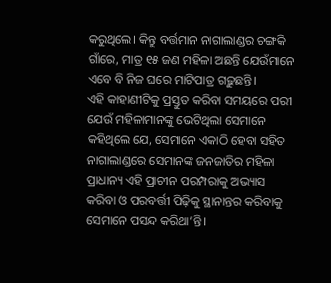କରୁଥିଲେ। କିନ୍ତୁ ବର୍ତ୍ତମାନ ନାଗାଲାଣ୍ଡର ଚଙ୍ଗକି ଗାଁରେ, ମାତ୍ର ୧୫ ଜଣ ମହିଳା ଅଛନ୍ତି ଯେଉଁମାନେ ଏବେ ବି ନିଜ ଘରେ ମାଟିପାତ୍ର ଗଢ଼ୁଛନ୍ତି।
ଏହି କାହାଣୀଟିକୁ ପ୍ରସ୍ତୁତ କରିବା ସମୟରେ ପରୀ ଯେଉଁ ମହିଳାମାନଙ୍କୁ ଭେଟିଥିଲା ସେମାନେ କହିଥିଲେ ଯେ, ସେମାନେ ଏକାଠି ହେବା ସହିତ ନାଗାଲାଣ୍ଡରେ ସେମାନଙ୍କ ଜନଜାତିର ମହିଳା ପ୍ରାଧାନ୍ୟ ଏହି ପ୍ରାଚୀନ ପରମ୍ପରାକୁ ଅଭ୍ୟାସ କରିବା ଓ ପରବର୍ତ୍ତୀ ପିଢ଼ିକୁ ସ୍ଥାନାନ୍ତର କରିବାକୁ ସେମାନେ ପସନ୍ଦ କରିଥା’ନ୍ତି।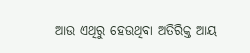ଆଉ ଏଥିରୁ ହେଉଥିବା ଅତିରିକ୍ତ ଆୟ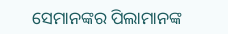ସେମାନଙ୍କର ପିଲାମାନଙ୍କ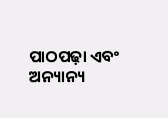ପାଠପଢ଼ା ଏବଂ ଅନ୍ୟାନ୍ୟ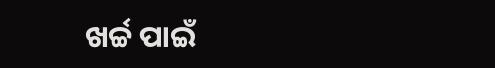ଖର୍ଚ୍ଚ ପାଇଁ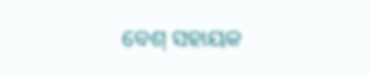ବେଶ୍ ସହାୟକ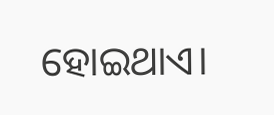ହୋଇଥାଏ।